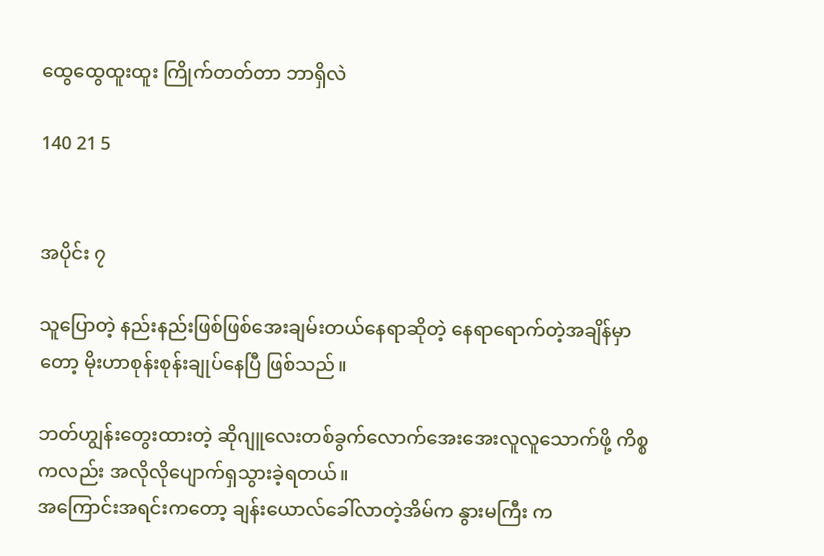ထွေထွေထူးထူး ကြိုက်တတ်တာ ဘာရှိလဲ

140 21 5


အပိုင်း ၇

သူပြောတဲ့ နည်းနည်းဖြစ်ဖြစ်အေးချမ်းတယ်နေရာဆိုတဲ့ နေရာရောက်တဲ့အချိန်မှာတော့ မိုးဟာစုန်းစုန်းချုပ်နေပြီ ဖြစ်သည်။

ဘတ်ဟျွန်းတွေးထားတဲ့ ဆိုဂျူလေးတစ်ခွက်လောက်အေးအေးလူလူသောက်ဖို့ ကိစ္စကလည်း အလိုလိုပျောက်ရှသွားခဲ့ရတယ်။
အကြောင်းအရင်းကတော့ ချန်းယောလ်ခေါ်လာတဲ့အိမ်က နွားမကြီး က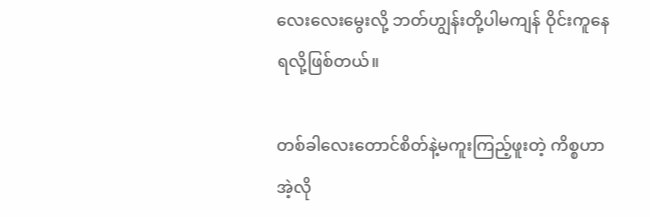လေးလေးမွေးလို့ ဘတ်ဟျွန်းတို့ပါမကျန် ဝိုင်းကူနေရလို့ဖြစ်တယ်။

တစ်ခါလေးတောင်စိတ်နဲ့မကူးကြည့်ဖူးတဲ့ ကိစ္စဟာ အဲ့လို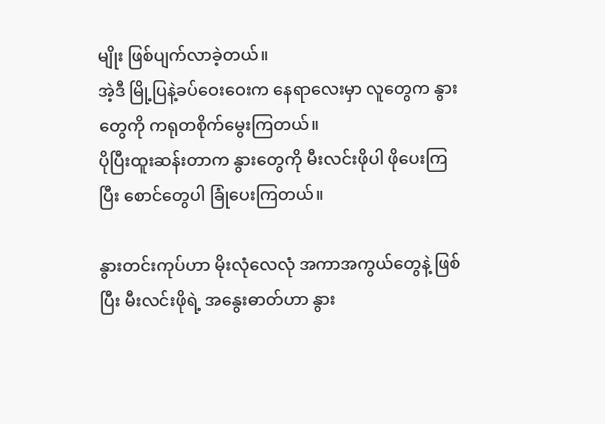မျိုး ဖြစ်ပျက်လာခဲ့တယ်။
အဲ့ဒီ မြို့ပြနဲ့ခပ်ဝေးဝေးက နေရာလေးမှာ လူတွေက နွားတွေကို ကရုတစိုက်မွေးကြတယ်။
ပိုပြီးထူးဆန်းတာက နွားတွေကို မီးလင်းဖိုပါ ဖိုပေးကြပြီး စောင်တွေပါ ခြုံပေးကြတယ်။

နွားတင်းကုပ်ဟာ မိုး‌လုံလေလုံ အကာအကွယ်တွေနဲ့ ဖြစ်ပြီး မီးလင်းဖိုရဲ့ အနွေးဓာတ်ဟာ နွား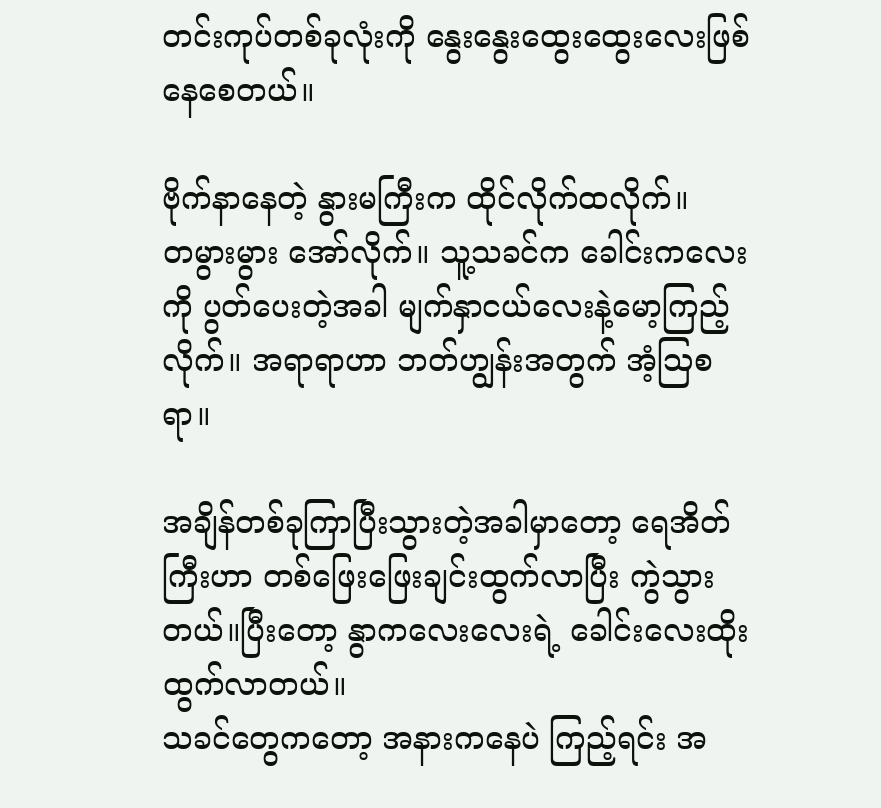တင်းကုပ်တစ်ခုလုံးကို နွေးနွေးထွေးထွေးလေးဖြစ်နေစေတယ်။

ဗိုက်နာနေတဲ့ နွားမကြီးက ထိုင်လိုက်ထလိုက်။
တမွားမွား အော်လိုက်။ သူ့သခင်က ခေါင်းကလေးကို ပွတ်ပေးတဲ့အခါ မျက်နှာငယ်လေးနဲ့မော့ကြည့်လိုက်။ အရာရာဟာ ဘတ်ဟျွန်းအတွက် အံ့ဩစရာ။

အချိန်တစ်ခုကြာပြီးသွားတဲ့အခါမှာတော့ ရေအိတ်ကြီးဟာ တစ်ဖြေးဖြေးချင်းထွက်လာပြီး ကွဲသွားတယ်။ပြီးတော့ နွာကလေးလေးရဲ့ ခေါင်းလေးထိုးထွက်လာတယ်။
သခင်တွေကတော့ အနားကနေပဲ ကြည့်ရင်း အ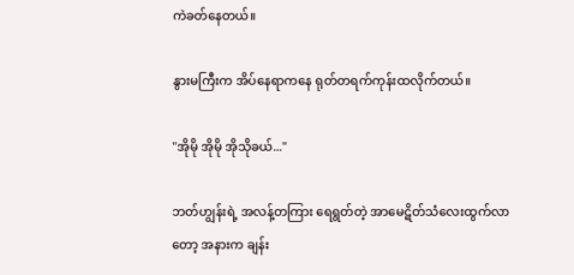ကဲခတ်နေတယ်။

နွားမကြီးက အိပ်နေရာကနေ ရုတ်တရက်ကုန်းထလိုက်တယ်။

"အိုမို အိုမို အိုသိုခယ်..."

ဘတ်ဟျွန်းရဲ့ အလန့်တကြား ရေရွတ်တဲ့ အာမေဋိတ်သံလေးထွက်လာတော့ အနားက ချန်း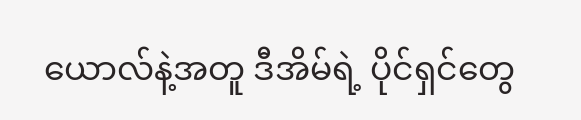ယောလ်နဲ့အတူ ဒီအိမ်ရဲ့ ပိုင်ရှင်တွေ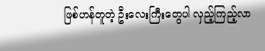ဖြစ်ဟန်တူတဲ့ ဦးလေးကြီးတွေပါ လှည့်ကြည့်လာ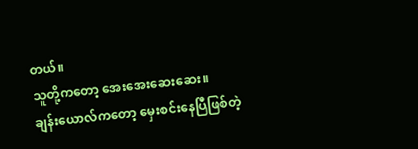တယ်။
သူတို့ကတော့ အေးအေးဆေးဆေး။
ချန်းယောလ်ကတော့ မှေးစင်းနေပြီဖြစ်တဲ့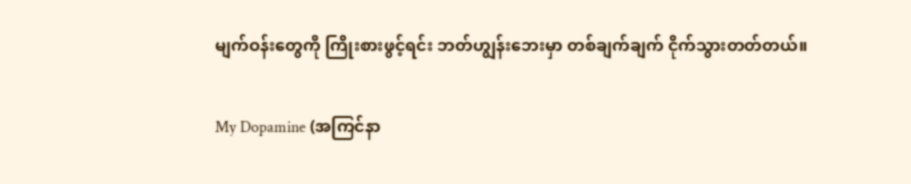မျက်ဝန်းတွေကို ကြိုးစားဖွင့်ရင်း ဘတ်ဟျွန်းဘေးမှာ တစ်ချက်ချက် ငိုက်သွားတတ်တယ်။

My Dopamine (အကြင်နာ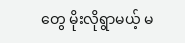တွေ မိုးလိုရွာမယ့် မ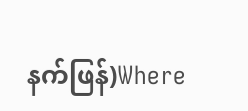နက်ဖြန်)Where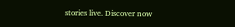stories live. Discover now